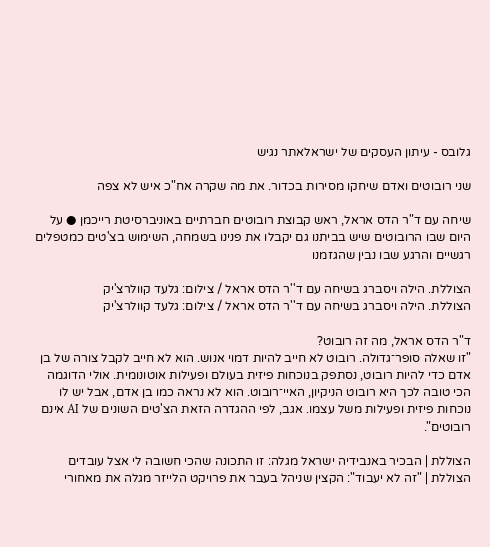גלובס - עיתון העסקים של ישראלאתר נגיש

שני רובוטים ואדם שיחקו מסירות בכדור. את מה שקרה אח"כ איש לא צפה

שיחה עם ד"ר הדס אראל, ראש קבוצת רובוטים חברתיים באוניברסיטת רייכמן ● על היום שבו הרובוטים שיש בביתנו גם יקבלו את פנינו בשמחה, השימוש בצ'טים כמטפלים רגשיים והרגע שבו נבין שהגזמנו

הצוללת. הילה ויסברג בשיחה עם ד''ר הדס אראל / צילום: גלעד קוולרצ'יק
הצוללת. הילה ויסברג בשיחה עם ד''ר הדס אראל / צילום: גלעד קוולרצ'יק

ד"ר הדס אראל, מה זה רובוט?
"זו שאלה סופר־גדולה. רובוט לא חייב להיות דמוי אנוש. הוא לא חייב לקבל צורה של בן אדם כדי להיות רובוט, נסתפק בנוכחות פיזית בעולם ופעילות אוטונומית. אולי הדוגמה הכי טובה לכך היא רובוט הניקיון, האיי־רובוט. הוא לא נראה כמו בן אדם, אבל יש לו נוכחות פיזית ופעילות משל עצמו. אגב, לפי ההגדרה הזאת הצ'טים השונים של AI אינם רובוטים".

הצוללת | הבכיר באנבידיה ישראל מגלה: זו התכונה שהכי חשובה לי אצל עובדים
הצוללת | "זה לא יעבוד": הקצין שניהל בעבר את פרויקט הלייזר מגלה את מאחורי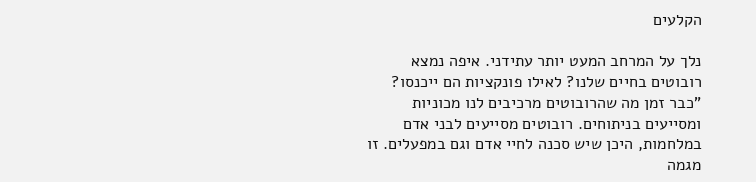הקלעים

נלך על המרחב המעט יותר עתידני. איפה נמצא רובוטים בחיים שלנו? לאילו פונקציות הם ייכנסו?
"כבר זמן מה שהרובוטים מרכיבים לנו מכוניות ומסייעים בניתוחים. רובוטים מסייעים לבני אדם במלחמות, היכן שיש סכנה לחיי אדם וגם במפעלים. זו מגמה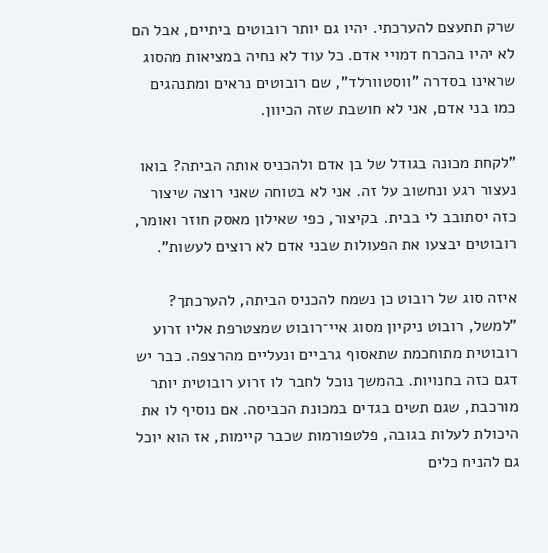שרק תתעצם להערכתי. יהיו גם יותר רובוטים ביתיים, אבל הם לא יהיו בהכרח דמויי אדם. כל עוד לא נחיה במציאות מהסוג שראינו בסדרה "ווסטוורלד", שם רובוטים נראים ומתנהגים כמו בני אדם, אני לא חושבת שזה הכיוון.

"לקחת מכונה בגודל של בן אדם ולהכניס אותה הביתה? בואו נעצור רגע ונחשוב על זה. אני לא בטוחה שאני רוצה שיצור כזה יסתובב לי בבית. בקיצור, כפי שאילון מאסק חוזר ואומר, רובוטים יבצעו את הפעולות שבני אדם לא רוצים לעשות".

איזה סוג של רובוט כן נשמח להכניס הביתה, להערכתך?
"למשל, רובוט ניקיון מסוג איי־רובוט שמצטרפת אליו זרוע רובוטית מתוחכמת שתאסוף גרביים ונעליים מהרצפה. כבר יש דגם כזה בחנויות. בהמשך נוכל לחבר לו זרוע רובוטית יותר מורכבת, שגם תשים בגדים במכונת הכביסה. אם נוסיף לו את היכולת לעלות בגובה, פלטפורמות שכבר קיימות, אז הוא יוכל גם להניח כלים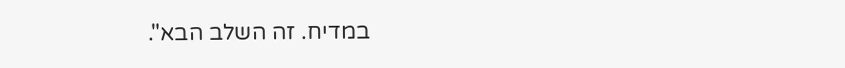במדיח. זה השלב הבא".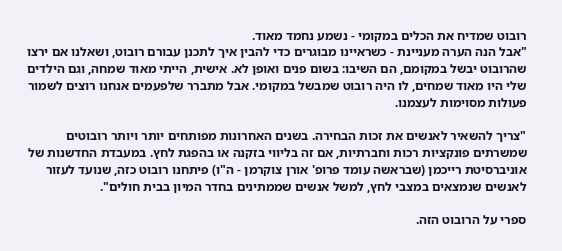רובוט שמדיח את הכלים במקומי - נשמע נחמד מאוד.
"אבל הנה הערה מעניינת - כשראיינו מבוגרים כדי להבין איך לתכנן עבורם רובוט, ושאלנו אם ירצו שהרובוט יבשל במקומם, הם השיבו: בשום פנים ואופן לא. אישית, הייתי מאוד שמחה, וגם הילדים שלי היו מאוד שמחים, לו היה רובוט שמבשל במקומי. אבל מתברר שלפעמים אנחנו רוצים לשמור פעולות מסוימות לעצמנו.

"צריך להשאיר לאנשים את זכות הבחירה. בשנים האחרונות מפותחים יותר ויותר רובוטים שמשרתים פונקציות רכות וחברתיות, אם זה בליווי בזקנה או בהפגת לחץ. במעבדת החדשנות של אוניברסיטת רייכמן (שבראשה עומד פרופ' אורן צוקרמן - ה"ו) פיתחנו רובוט כזה, שנועד לעזור לאנשים שנמצאים במצבי לחץ, למשל אנשים שממתינים בחדר המיון בבית חולים".

ספרי על הרובוט הזה.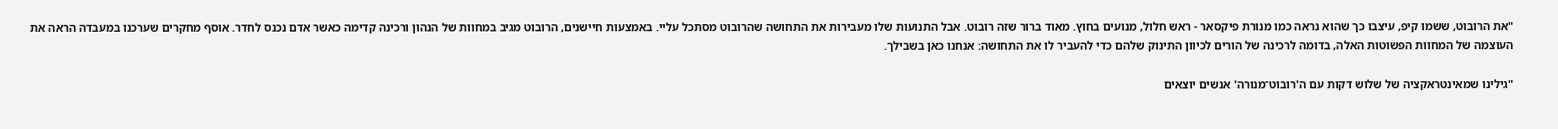"את הרובוט, ששמו קיפ, עיצבו כך שהוא נראה כמו מנורת פיקסאר - ראש חלול, מנועים בחוץ. מאוד ברור שזה רובוט. אבל התנועות שלו מעבירות את התחושה שהרובוט מסתכל עליי. באמצעות חיישנים, הרובוט מגיב במחוות של הנהון ורכינה קדימה כאשר אדם נכנס לחדר. אוסף מחקרים שערכנו במעבדה הראה את העוצמה של המחוות הפשוטות האלה, בדומה לרכינה של הורים לכיוון התינוק שלהם כדי להעביר לו את התחושה: אנחנו כאן בשבילך.

"גילינו שמאינטראקציה של שלוש דקות עם ה'רובוט־מנורה' אנשים יוצאים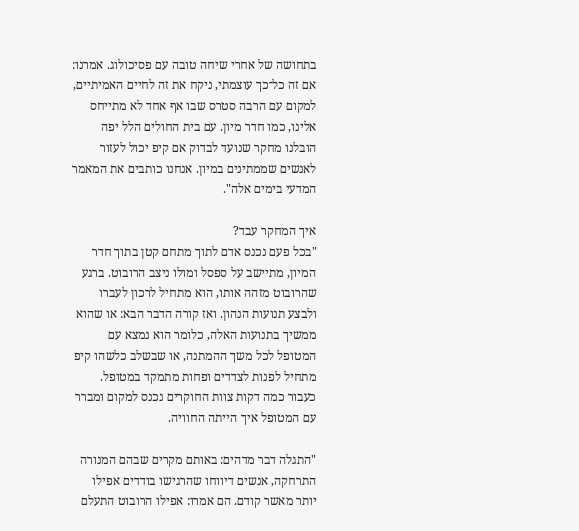בתחושה של אחרי שיחה טובה עם פסיכולוג. אמרנו: אם זה כל־כך עוצמתי, ניקח את זה לחיים האמיתיים, למקום עם הרבה סטרס שבו אף אחד לא מתייחס אלינו, כמו חדר מיון. עם בית החולים הלל יפה הובלנו מחקר שנועד לבדוק אם קיפ יכול לעזור לאנשים שממתינים במיון. אנחנו כותבים את המאמר המדעי בימים אלה".

איך המחקר עבד?
"בכל פעם נכנס אדם לתוך מתחם קטן בתוך חדר המיון, מתיישב על ספסל ומולו ניצב הרובוט. ברגע שהרובוט מזהה אותו, הוא מתחיל לרכון לעברו ולבצע תנועות הנהון. ואז קורה הדבר הבא: או שהוא ממשיך בתנועות האלה, כלומר הוא נמצא עם המטופל לכל משך ההמתנה, או שבשלב כלשהו קיפ מתחיל לפנות לצדדים ופחות מתמקד במטופל. כעבור כמה דקות צוות החוקרים נכנס למקום ומברר עם המטופל איך הייתה החוויה.

"התגלה דבר מדהים: באותם מקרים שבהם המנורה התרחקה, אנשים דיווחו שהרגישו בודדים אפילו יותר מאשר קודם. הם אמרו: אפילו הרובוט התעלם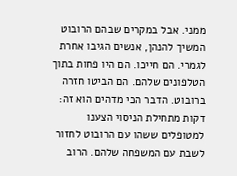ממני. אבל במקרים שבהם הרובוט המשיך להנהן, אנשים הגיבו אחרת לגמרי. הם חייכו. הם היו פחות בתוך הטלפונים שלהם. הם הביטו חזרה ברובוט. הדבר הכי מדהים הוא זה: דקות מתחילת הניסוי הצענו למטופלים ששהו עם הרובוט לחזור לשבת עם המשפחה שלהם. הרוב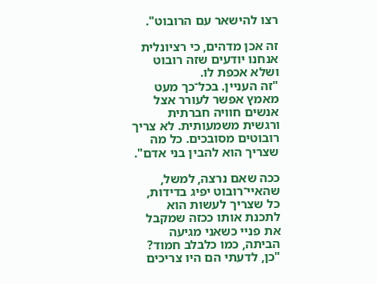רצו להישאר עם הרובוט".

זה אכן מדהים, כי רציונלית אנחנו יודעים שזה רובוט ושלא אכפת לו.
"זה העניין. בכל־כך מעט מאמץ אפשר לעורר אצל אנשים חוויה חברתית ורגשית משמעותית. לא צריך רובוטים מסובכים. כל מה שצריך הוא להבין בני אדם".

ככה שאם נרצה, למשל, שהאיי־רובוט יפיג בדידות, כל שצריך לעשות הוא לתכנת אותו ככזה שמקבל את פניי כשאני מגיעה הביתה, כמו כלבלב חמוד?
"כן, לדעתי הם היו צריכים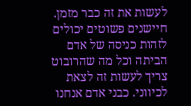לעשות את זה כבר מזמן. חיישנים פשוטים יכולים לזהות כניסה של אדם הביתה וכל מה שהרובוט צריך לעשות זה לצאת לכיווני. כבני אדם אנחנו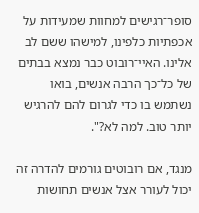סופר־רגישים למחוות שמעידות על אכפתיות כלפינו, למישהו ששם לב אלינו. האיי־רובוט כבר נמצא בבתים של כל־כך הרבה אנשים, בואו נשתמש בו כדי לגרום להם להרגיש יותר טוב. למה לא?".

מנגד, אם רובוטים גורמים להדרה זה יכול לעורר אצל אנשים תחושות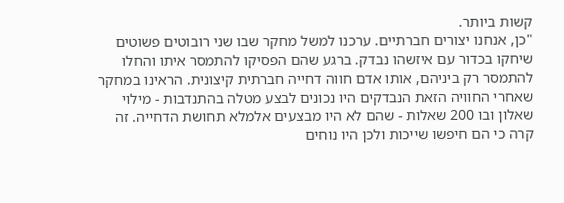קשות ביותר.
"כן, אנחנו יצורים חברתיים. ערכנו למשל מחקר שבו שני רובוטים פשוטים שיחקו בכדור עם איזשהו נבדק. ברגע שהם הפסיקו להתמסר איתו והחלו להתמסר רק ביניהם, אותו אדם חווה דחייה חברתית קיצונית. הראינו במחקר שאחרי החוויה הזאת הנבדקים היו נכונים לבצע מטלה בהתנדבות - מילוי שאלון ובו 200 שאלות - שהם לא היו מבצעים אלמלא תחושת הדחייה. זה קרה כי הם חיפשו שייכות ולכן היו נוחים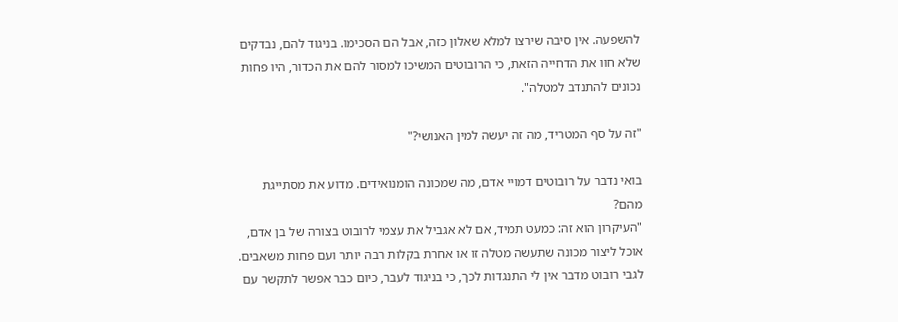להשפעה. אין סיבה שירצו למלא שאלון כזה, אבל הם הסכימו. בניגוד להם, נבדקים שלא חוו את הדחייה הזאת, כי הרובוטים המשיכו למסור להם את הכדור, היו פחות נכונים להתנדב למטלה".

"זה על סף המטריד, מה זה יעשה למין האנושי?"

בואי נדבר על רובוטים דמויי אדם, מה שמכונה הומנואידים. מדוע את מסתייגת מהם?
"העיקרון הוא זה: כמעט תמיד, אם לא אגביל את עצמי לרובוט בצורה של בן אדם, אוכל ליצור מכונה שתעשה מטלה זו או אחרת בקלות רבה יותר ועם פחות משאבים. לגבי רובוט מדבר אין לי התנגדות לכך, כי בניגוד לעבר, כיום כבר אפשר לתקשר עם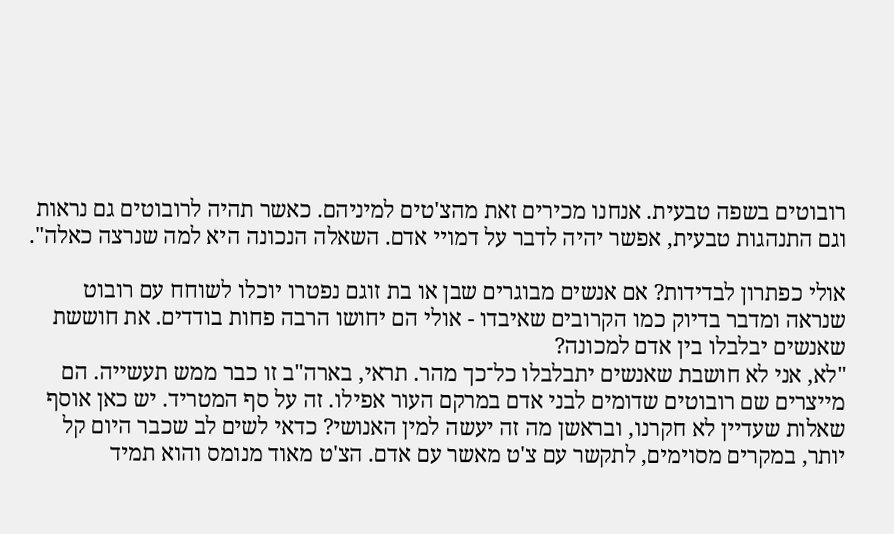רובוטים בשפה טבעית. אנחנו מכירים זאת מהצ'טים למיניהם. כאשר תהיה לרובוטים גם נראות וגם התנהגות טבעית, אפשר יהיה לדבר על דמויי אדם. השאלה הנכונה היא למה שנרצה כאלה".

אולי כפתרון לבדידות? אם אנשים מבוגרים שבן או בת זוגם נפטרו יוכלו לשוחח עם רובוט שנראה ומדבר בדיוק כמו הקרובים שאיבדו - אולי הם יחושו הרבה פחות בודדים. את חוששת שאנשים יבלבלו בין אדם למכונה?
"לא, אני לא חושבת שאנשים יתבלבלו כל־כך מהר. תראי, בארה"ב זו כבר ממש תעשייה. הם מייצרים שם רובוטים שדומים לבני אדם במרקם העור אפילו. זה על סף המטריד. יש כאן אוסף שאלות שעדיין לא חקרנו, ובראשן מה זה יעשה למין האנושי? כדאי לשים לב שכבר היום קל יותר, במקרים מסוימים, לתקשר עם צ'ט מאשר עם אדם. הצ'ט מאוד מנומס והוא תמיד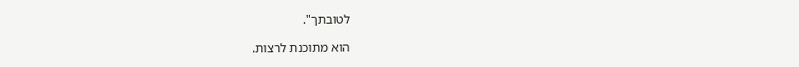לטובתך".

הוא מתוכנת לרצות.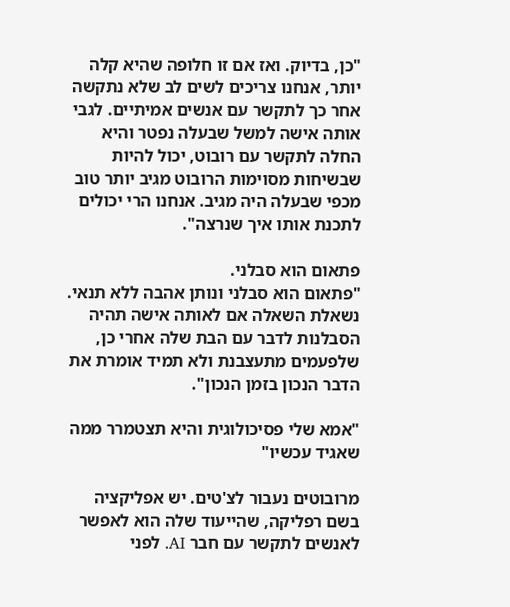"כן, בדיוק. ואז אם זו חלופה שהיא קלה יותר, אנחנו צריכים לשים לב שלא נתקשה אחר כך לתקשר עם אנשים אמיתיים. לגבי אותה אישה למשל שבעלה נפטר והיא החלה לתקשר עם רובוט, יכול להיות שבשיחות מסוימות הרובוט מגיב יותר טוב מכפי שבעלה היה מגיב. אנחנו הרי יכולים לתכנת אותו איך שנרצה".

פתאום הוא סבלני.
"פתאום הוא סבלני ונותן אהבה ללא תנאי. נשאלת השאלה אם לאותה אישה תהיה הסבלנות לדבר עם הבת שלה אחרי כן, שלפעמים מתעצבנת ולא תמיד אומרת את הדבר הנכון בזמן הנכון".

"אמא שלי פסיכולוגית והיא תצטמרר ממה שאגיד עכשיו"

מרובוטים נעבור לצ'טים. יש אפליקציה בשם רפליקה, שהייעוד שלה הוא לאפשר לאנשים לתקשר עם חבר AI. לפני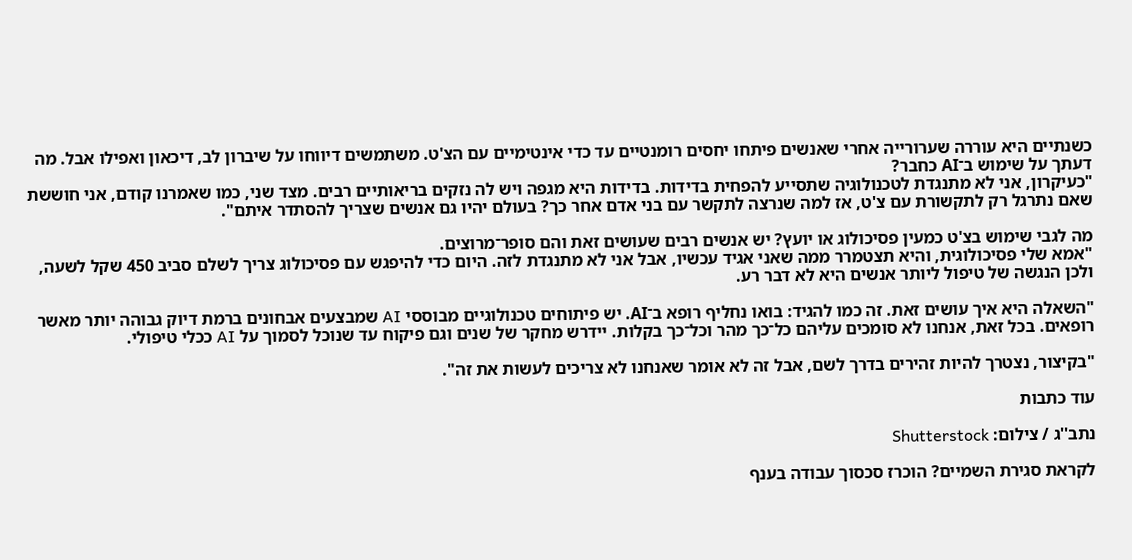כשנתיים היא עוררה שערורייה אחרי שאנשים פיתחו יחסים רומנטיים עד כדי אינטימיים עם הצ'ט. משתמשים דיווחו על שיברון לב, דיכאון ואפילו אבל. מה דעתך על שימוש ב־AI כחבר?
"כעיקרון, אני לא מתנגדת לטכנולוגיה שתסייע להפחית בדידות. בדידות היא מגפה ויש לה נזקים בריאותיים רבים. מצד שני, כמו שאמרנו קודם, אני חוששת שאם נתרגל רק לתקשורת עם צ'ט, אז למה שנרצה לתקשר עם בני אדם אחר כך? בעולם יהיו גם אנשים שצריך להסתדר איתם".

מה לגבי שימוש בצ'ט כמעין פסיכולוג או יועץ? יש אנשים רבים שעושים זאת והם סופר־מרוצים.
"אמא שלי פסיכולוגית, והיא תצטמרר ממה שאני אגיד עכשיו, אבל אני לא מתנגדת לזה. היום כדי להיפגש עם פסיכולוג צריך לשלם סביב 450 שקל לשעה, ולכן הנגשה של טיפול ליותר אנשים היא לא דבר רע.

"השאלה היא איך עושים זאת. זה כמו להגיד: בואו נחליף רופא ב־AI. יש פיתוחים טכנולוגיים מבוססי AI שמבצעים אבחונים ברמת דיוק גבוהה יותר מאשר רופאים. בכל זאת, אנחנו לא סומכים עליהם כל־כך מהר וכל־כך בקלות. יידרש מחקר של שנים וגם פיקוח עד שנוכל לסמוך על AI ככלי טיפולי.

"בקיצור, נצטרך להיות זהירים בדרך לשם, אבל זה לא אומר שאנחנו לא צריכים לעשות את זה".

עוד כתבות

נתב''ג / צילום: Shutterstock

לקראת סגירת השמיים? הוכרז סכסוך עבודה בענף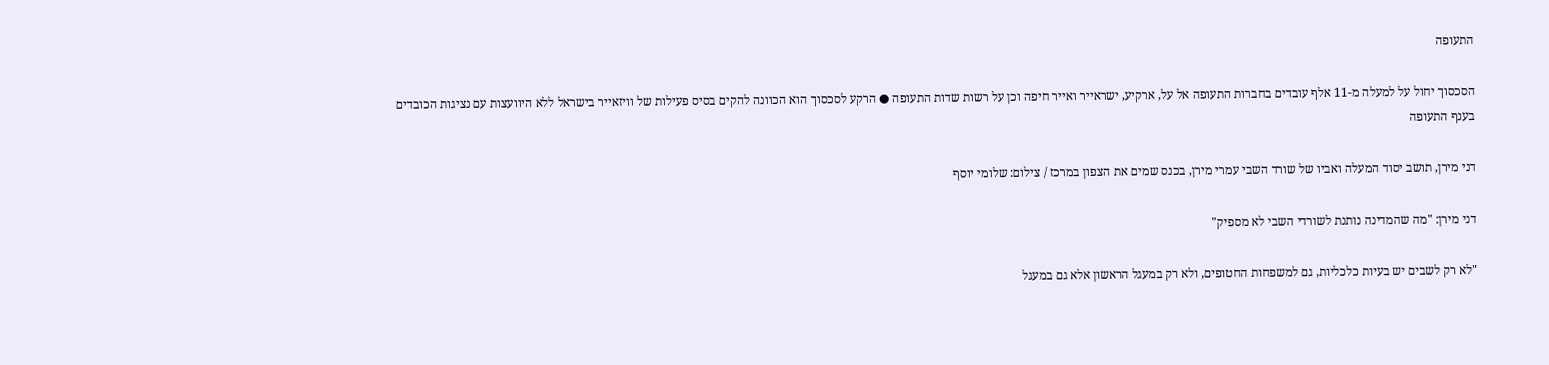התעופה

הסכסוך יחול על למעלה מ-11 אלף עובדים בחברות התעופה אל על, ארקיע, ישראייר ואייר חיפה וכן על רשות שדות התעופה ● הרקע לסכסוך הוא הכוונה להקים בסיס פעילות של וויזאייר בישראל ללא היוועצות עם נציגות הכובדים בענף התעופה

דני מירן, תושב יסוד המעלה ואביו של שורד השבי עמרי מירן, בכנס שמים את הצפון במרכז / צילום: שלומי יוסף

דני מירן: "מה שהמדינה נותנת לשורדי השבי לא מספיק"

"לא רק לשבים יש בעיות כלכליות, גם למשפחות החטופים, ולא רק במעגל הראשון אלא גם במעגל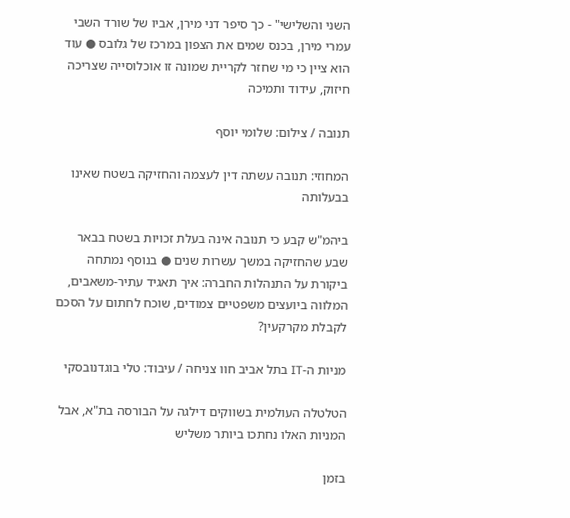השני והשלישי" - כך סיפר דני מירן, אביו של שורד השבי עמרי מירן, בכנס שמים את הצפון במרכז של גלובס ● עוד הוא ציין כי מי שחזר לקריית שמונה זו אוכלוסייה שצריכה חיזוק, עידוד ותמיכה

תנובה / צילום: שלומי יוסף

המחוזי: תנובה עשתה דין לעצמה והחזיקה בשטח שאינו בבעלותה

ביהמ"ש קבע כי תנובה אינה בעלת זכויות בשטח בבאר שבע שהחזיקה במשך עשרות שנים ● בנוסף נמתחה ביקורת על התנהלות החברה: איך תאגיד עתיר-משאבים, המלווה ביועצים משפטיים צמודים, שוכח לחתום על הסכם לקבלת מקרקעין?

מניות ה-IT בתל אביב חוו צניחה / עיבוד: טלי בוגדנובסקי

הטלטלה העולמית בשווקים דילגה על הבורסה בת"א, אבל המניות האלו נחתכו ביותר משליש

בזמן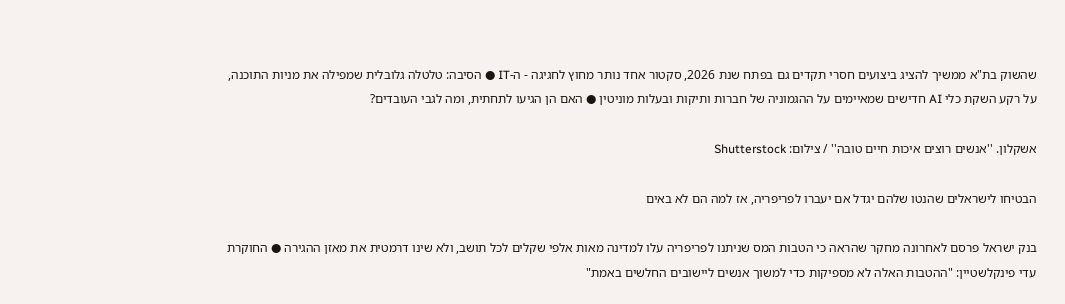שהשוק בת"א ממשיך להציג ביצועים חסרי תקדים גם בפתח שנת 2026, סקטור אחד נותר מחוץ לחגיגה - ה-IT ● הסיבה: טלטלה גלובלית שמפילה את מניות התוכנה, על רקע השקת כלי AI חדישים שמאיימים על ההגמוניה של חברות ותיקות ובעלות מוניטין ● האם הן הגיעו לתחתית, ומה לגבי העובדים?

אשקלון. ''אנשים רוצים איכות חיים טובה'' / צילום: Shutterstock

הבטיחו לישראלים שהנטו שלהם יגדל אם יעברו לפריפריה, אז למה הם לא באים

בנק ישראל פרסם לאחרונה מחקר שהראה כי הטבות המס שניתנו לפריפריה עלו למדינה מאות אלפי שקלים לכל תושב, ולא שינו דרמטית את מאזן ההגירה ● החוקרת עדי פינקלשטיין: "ההטבות האלה לא מספיקות כדי למשוך אנשים ליישובים החלשים באמת"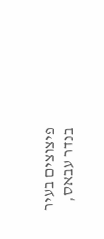פיצוצים בעיר בנדר עבאס,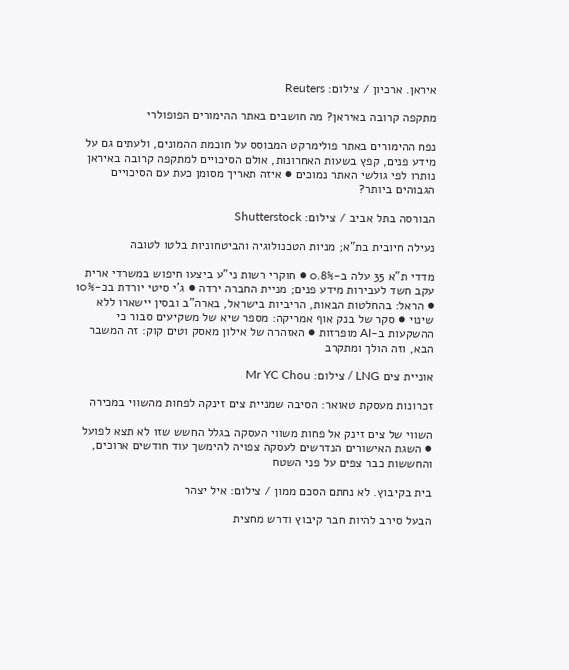איראן. ארכיון / צילום: Reuters

מתקפה קרובה באיראן? מה חושבים באתר ההימורים הפופולרי

נפח ההימורים באתר פולימרקט המבוסס על חוכמת ההמונים, ולעתים גם על מידע פנים, קפץ בשעות האחרונות, אולם הסיכויים למתקפה קרובה באיראן נותרו לפי גולשי האתר נמוכים ● איזה תאריך מסומן כעת עם הסיכויים הגבוהים ביותר?

הבורסה בתל אביב / צילום: Shutterstock

נעילה חיובית בת"א; מניות הטכנולוגיה והביטחוניות בלטו לטובה

מדדי ת"א 35 עלה ב-0.8% ● חוקרי רשות ני"ע ביצעו חיפוש במשרדי ארית עקב חשד לעבירות מידע פנים; מניית החברה ירדה ● ג'י סיטי יורדת בכ-10% ● הראל: בהחלטות הבאות, הריביות בישראל, בארה"ב ובסין יישארו ללא שינוי ● סקר של בנק אוף אמריקה: מספר שיא של משקיעים סבור כי ההשקעות ב-AI מופרזות ● האזהרה של אילון מאסק וטים קוק: זה המשבר הבא, וזה הולך ומתקרב

אוניית צים LNG / צילום: Mr YC Chou

זכרונות מעסקת טאואר: הסיבה שמניית צים זינקה לפחות מהשווי במכירה

השווי של צים זינק אל פחות משווי העסקה בגלל החשש שזו לא תצא לפועל ● השגת האישורים הנדרשים לעסקה צפויה להימשך עוד חודשים ארוכים, והחששות כבר צפים על פני השטח

בית בקיבוץ. לא נחתם הסכם ממון / צילום: איל יצהר

הבעל סירב להיות חבר קיבוץ ודרש מחצית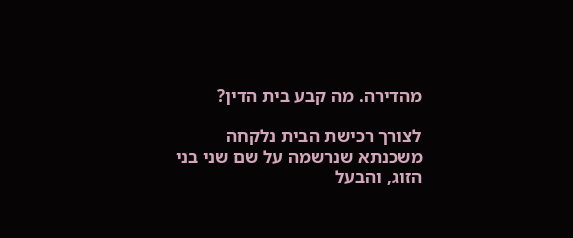מהדירה. מה קבע בית הדין?

לצורך רכישת הבית נלקחה משכנתא שנרשמה על שם שני בני הזוג, והבעל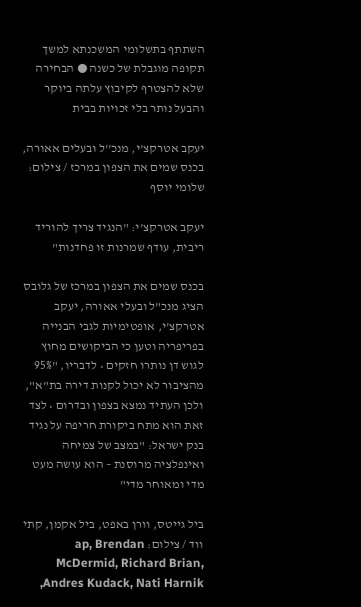השתתף בתשלומי המשכנתא למשך תקופה מוגבלת של כשנה ● הבחירה שלא להצטרף לקיבוץ עלתה ביוקר והבעל נותר בלי זכויות בבית

יעקב אטרקצ'י, מנכ''ל ובעלים אאורה, בכנס שמים את הצפון במרכז / צילום: שלומי יוסף

יעקב אטרקצ'י: "הנגיד צריך להוריד ריבית, עודף שמרנות זו פחדנות"

בכנס שמים את הצפון במרכז של גלובס הציג מנכ"ל ובעלי אאורה, יעקב אטרקצ'י, אופטימיות לגבי הבנייה בפריפריה וטען כי הביקושים מחוץ לגוש דן נותרו חזקים • לדבריו, "95% מהציבור לא יכול לקנות דירה בת"א", ולכן העתיד נמצא בצפון ובדרום • לצד זאת הוא מתח ביקורת חריפה על נגיד בנק ישראל: "במצב של צמיחה ואינפלציה מרוסנת – הוא עושה מעט מדי ומאוחר מדי"

ביל גייטס, וורן באפט, ביל אקמן, קתי ווד / צילום: ap, Brendan McDermid, Richard Brian,  Andres Kudack, Nati Harnik,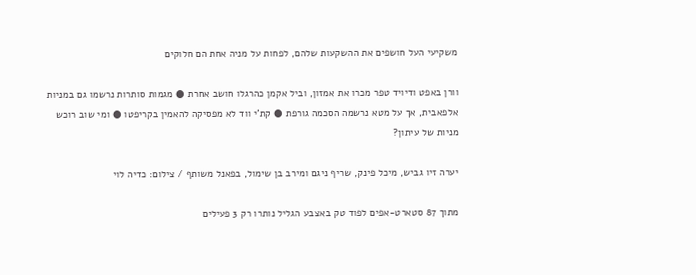משקיעי העל חושפים את ההשקעות שלהם, לפחות על מניה אחת הם חלוקים

וורן באפט ודיויד טפר מכרו את אמזון, וביל אקמן כהרגלו חושב אחרת ● מגמות סותרות נרשמו גם במניות אלפאבית, אך על מטא נרשמה הסכמה גורפת ● קת'י ווד לא מפסיקה להאמין בקריפטו ● ומי שוב רוכש מניות של עיתון?

יערה זיו גביש, מיכל פינק, שריף ניגם ומירב בן שימול, בפאנל משותף / צילום: כדיה לוי

מתוך 87 סטארט-אפים לפוד טק באצבע הגליל נותרו רק 3 פעילים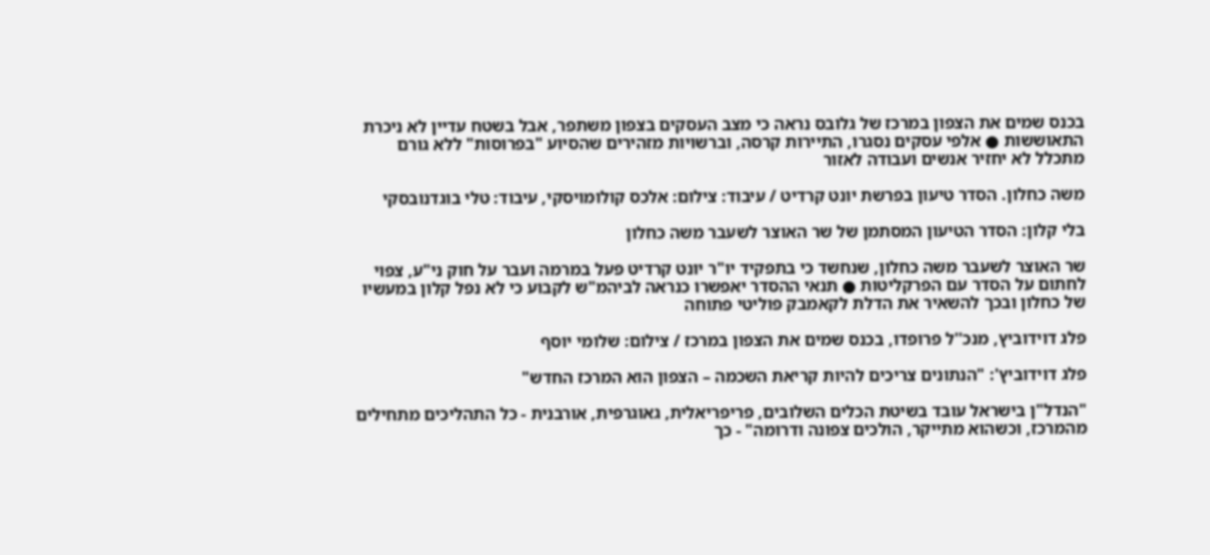בכנס שמים את הצפון במרכז של גלובס נראה כי מצב העסקים בצפון משתפר, אבל בשטח עדיין לא ניכרת התאוששות ● אלפי עסקים נסגרו, התיירות קרסה, וברשויות מזהירים שהסיוע "בפרוסות" ללא גורם מתכלל לא יחזיר אנשים ועבודה לאזור

משה כחלון. הסדר טיעון בפרשת יונט קרדיט / עיבוד: צילום: אלכס קולומויסקי, עיבוד: טלי בוגדנובסקי

בלי קלון: הסדר הטיעון המסתמן של שר האוצר לשעבר משה כחלון

שר האוצר לשעבר משה כחלון, שנחשד כי בתפקיד יו"ר יונט קרדיט פעל במרמה ועבר על חוק ני"ע, צפוי לחתום על הסדר עם הפרקליטות ● תנאי ההסדר יאפשרו כנראה לביהמ"ש לקבוע כי לא נפל קלון במעשיו של כחלון ובכך להשאיר את הדלת לקאמבק פוליטי פתוחה

פלג דוידוביץ, מנכ''ל פרופדו, בכנס שמים את הצפון במרכז / צילום: שלומי יוסף

פלג דוידוביץ': "הנתונים צריכים להיות קריאת השכמה – הצפון הוא המרכז החדש"

"הנדל"ן בישראל עובד בשיטת הכלים השלובים, פריפריאלית, גאוגרפית, אורבנית - כל התהליכים מתחילים מהמרכז, וכשהוא מתייקר, הולכים צפונה ודרומה" - כך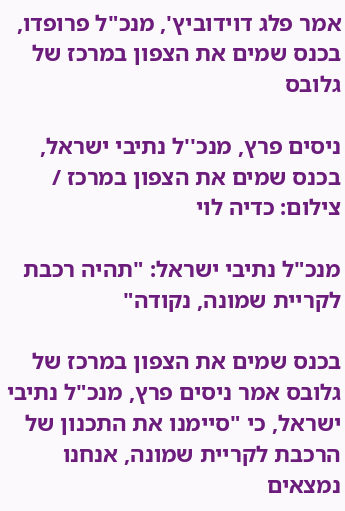אמר פלג דוידוביץ', מנכ"ל פרופדו, בכנס שמים את הצפון במרכז של גלובס

ניסים פרץ, מנכ''ל נתיבי ישראל, בכנס שמים את הצפון במרכז / צילום: כדיה לוי

מנכ"ל נתיבי ישראל: "תהיה רכבת לקריית שמונה, נקודה"

בכנס שמים את הצפון במרכז של גלובס אמר ניסים פרץ, מנכ"ל נתיבי ישראל, כי "סיימנו את התכנון של הרכבת לקריית שמונה, אנחנו נמצאים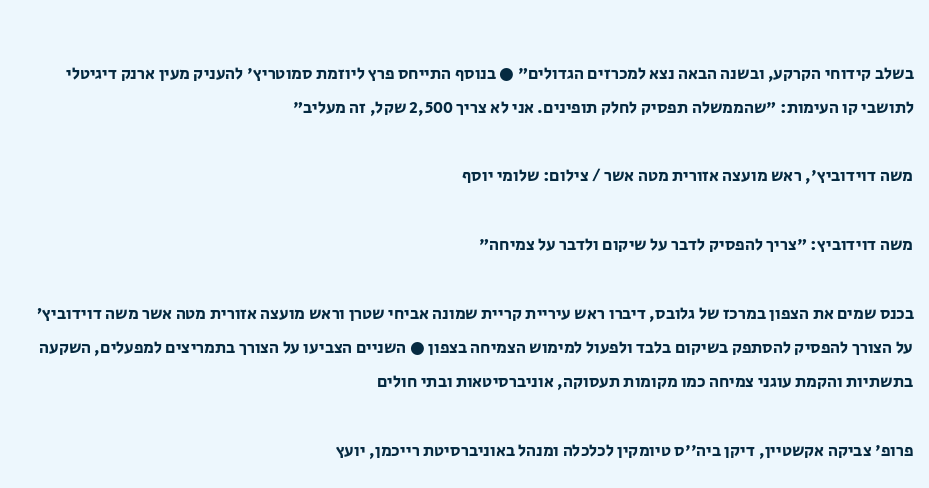בשלב קידוחי הקרקע, ובשנה הבאה נצא למכרזים הגדולים" ● בנוסף התייחס פרץ ליוזמת סמוטריץ' להעניק מעין ארנק דיגיטלי לתושבי קו העימות: "שהממשלה תפסיק לחלק תופינים. אני לא צריך 2,500 שקל, זה מעליב"

משה דוידוביץ', ראש מועצה אזורית מטה אשר / צילום: שלומי יוסף

משה דוידוביץ: "צריך להפסיק לדבר על שיקום ולדבר על צמיחה"

בכנס שמים את הצפון במרכז של גלובס, דיברו ראש עיריית קריית שמונה אביחי שטרן וראש מועצה אזורית מטה אשר משה דוידוביץ’ על הצורך להפסיק להסתפק בשיקום בלבד ולפעול למימוש הצמיחה בצפון ● השניים הצביעו על הצורך בתמריצים למפעלים, השקעה בתשתיות והקמת עוגני צמיחה כמו מקומות תעסוקה, אוניברסיטאות ובתי חולים

פרופ' צביקה אקשטיין, דיקן ביה''ס טיומקין לכלכלה ומנהל באוניברסיטת רייכמן, יועץ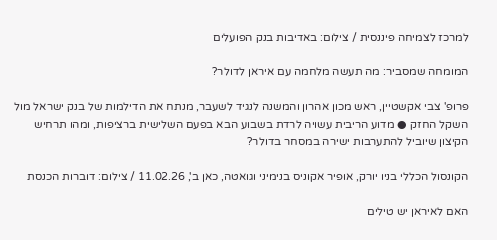למרכז לצמיחה פיננסית / צילום: באדיבות בנק הפועלים

המומחה שמסביר: מה תעשה מלחמה עם איראן לדולר?

פרופ' צבי אקשטיין, ראש מכון אהרון והמשנה לנגיד לשעבר, מנתח את הדילמות של בנק ישראל מול השקל החזק ● מדוע הריבית עשויה לרדת בשבוע הבא בפעם השלישית ברציפות, ומהו תרחיש הקיצון שיוביל להתערבות ישירה במסחר בדולר?

הקונסול הכללי בניו יורק, אופיר אקוניס בנימיני וגואטה, כאן ב', 11.02.26 / צילום: דוברות הכנסת

האם לאיראן יש טילים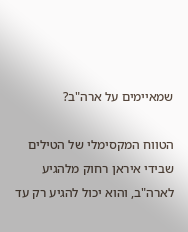שמאיימים על ארה"ב?

הטווח המקסימלי של הטילים שבידי איראן רחוק מלהגיע לארה"ב, והוא יכול להגיע רק עד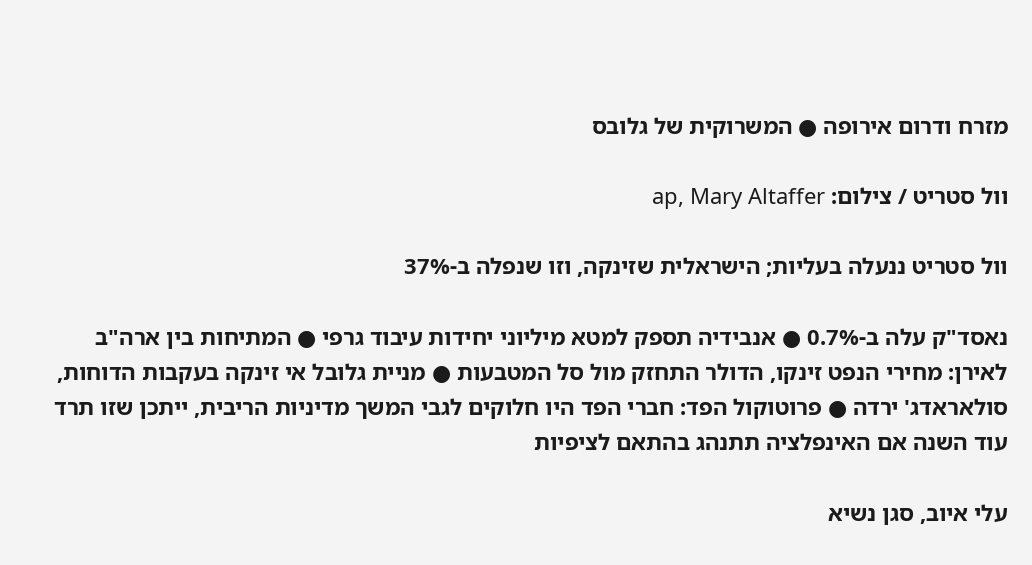מזרח ודרום אירופה ● המשרוקית של גלובס

וול סטריט / צילום: ap, Mary Altaffer

וול סטריט ננעלה בעליות; הישראלית שזינקה, וזו שנפלה ב-37%

נאסד"ק עלה ב-0.7% ● אנבידיה תספק למטא מיליוני יחידות עיבוד גרפי ● המתיחות בין ארה"ב לאירן: מחירי הנפט זינקו, הדולר התחזק מול סל המטבעות ● מניית גלובל אי זינקה בעקבות הדוחות, סולאראדג' ירדה ● פרוטוקול הפד: חברי הפד היו חלוקים לגבי המשך מדיניות הריבית, ייתכן שזו תרד עוד השנה אם האינפלציה תתנהג בהתאם לציפיות

עלי איוב, סגן נשיא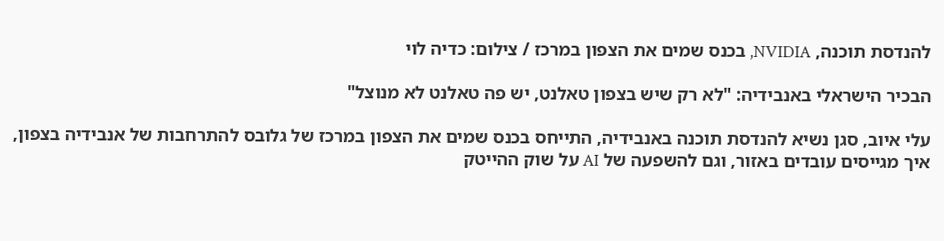להנדסת תוכנה, NVIDIA, בכנס שמים את הצפון במרכז / צילום: כדיה לוי

הבכיר הישראלי באנבידיה: "לא רק שיש בצפון טאלנט, יש פה טאלנט לא מנוצל"

עלי איוב, סגן נשיא להנדסת תוכנה באנבידיה, התייחס בכנס שמים את הצפון במרכז של גלובס להתרחבות של אנבידיה בצפון, איך מגייסים עובדים באזור, וגם להשפעה של AI על שוק ההייטק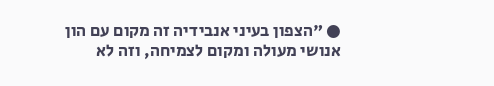● "הצפון בעיני אנבידיה זה מקום עם הון אנושי מעולה ומקום לצמיחה, וזה לא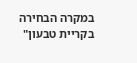במקרה הבחירה בקריית טבעון"